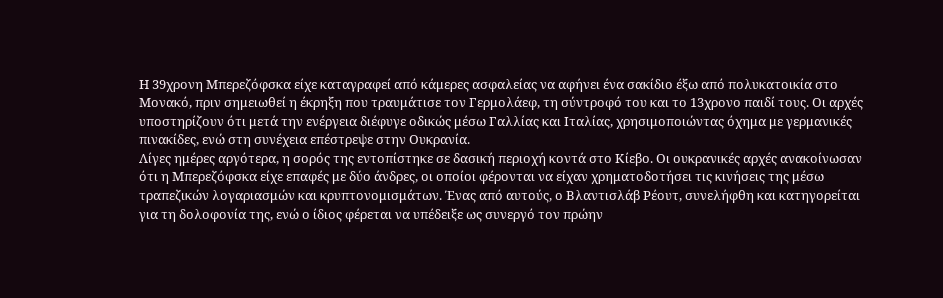Η 39χρονη Μπερεζόφσκα είχε καταγραφεί από κάμερες ασφαλείας να αφήνει ένα σακίδιο έξω από πολυκατοικία στο Μονακό, πριν σημειωθεί η έκρηξη που τραυμάτισε τον Γερμολάεφ, τη σύντροφό του και το 13χρονο παιδί τους. Οι αρχές υποστηρίζουν ότι μετά την ενέργεια διέφυγε οδικώς μέσω Γαλλίας και Ιταλίας, χρησιμοποιώντας όχημα με γερμανικές πινακίδες, ενώ στη συνέχεια επέστρεψε στην Ουκρανία.
Λίγες ημέρες αργότερα, η σορός της εντοπίστηκε σε δασική περιοχή κοντά στο Κίεβο. Οι ουκρανικές αρχές ανακοίνωσαν ότι η Μπερεζόφσκα είχε επαφές με δύο άνδρες, οι οποίοι φέρονται να είχαν χρηματοδοτήσει τις κινήσεις της μέσω τραπεζικών λογαριασμών και κρυπτονομισμάτων. Ένας από αυτούς, ο Βλαντισλάβ Ρέουτ, συνελήφθη και κατηγορείται για τη δολοφονία της, ενώ ο ίδιος φέρεται να υπέδειξε ως συνεργό τον πρώην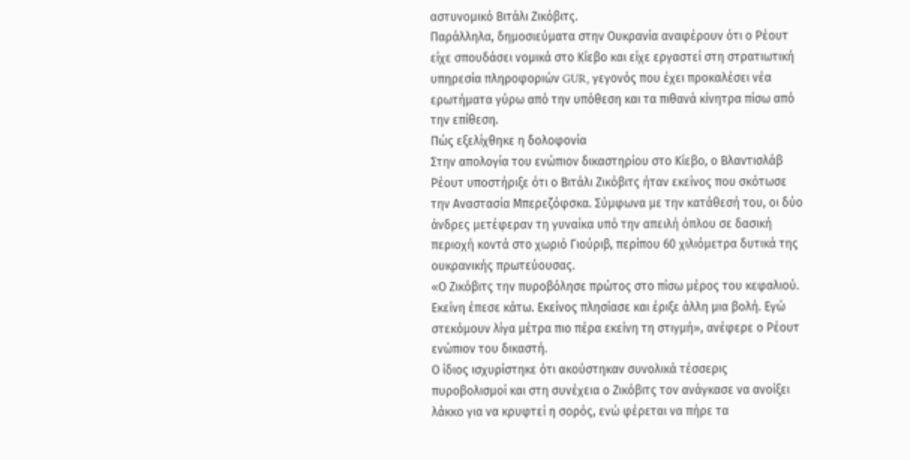αστυνομικό Βιτάλι Ζικόβιτς.
Παράλληλα, δημοσιεύματα στην Ουκρανία αναφέρουν ότι ο Ρέουτ είχε σπουδάσει νομικά στο Κίεβο και είχε εργαστεί στη στρατιωτική υπηρεσία πληροφοριών GUR, γεγονός που έχει προκαλέσει νέα ερωτήματα γύρω από την υπόθεση και τα πιθανά κίνητρα πίσω από την επίθεση.
Πώς εξελίχθηκε η δολοφονία
Στην απολογία του ενώπιον δικαστηρίου στο Κίεβο, ο Βλαντισλάβ Ρέουτ υποστήριξε ότι ο Βιτάλι Ζικόβιτς ήταν εκείνος που σκότωσε την Αναστασία Μπερεζόφσκα. Σύμφωνα με την κατάθεσή του, οι δύο άνδρες μετέφεραν τη γυναίκα υπό την απειλή όπλου σε δασική περιοχή κοντά στο χωριό Γιούριβ, περίπου 60 χιλιόμετρα δυτικά της ουκρανικής πρωτεύουσας.
«Ο Ζικόβιτς την πυροβόλησε πρώτος στο πίσω μέρος του κεφαλιού. Εκείνη έπεσε κάτω. Εκείνος πλησίασε και έριξε άλλη μια βολή. Εγώ στεκόμουν λίγα μέτρα πιο πέρα εκείνη τη στιγμή», ανέφερε ο Ρέουτ ενώπιον του δικαστή.
Ο ίδιος ισχυρίστηκε ότι ακούστηκαν συνολικά τέσσερις πυροβολισμοί και στη συνέχεια ο Ζικόβιτς τον ανάγκασε να ανοίξει λάκκο για να κρυφτεί η σορός, ενώ φέρεται να πήρε τα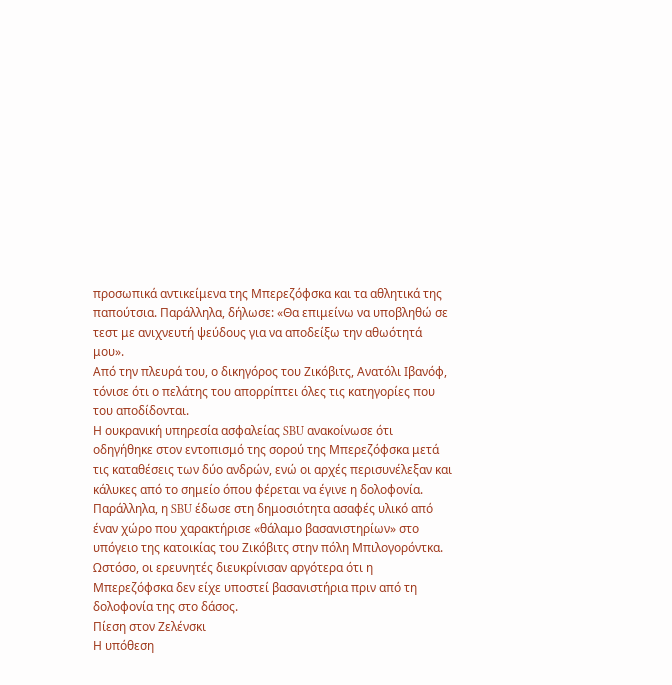προσωπικά αντικείμενα της Μπερεζόφσκα και τα αθλητικά της παπούτσια. Παράλληλα, δήλωσε: «Θα επιμείνω να υποβληθώ σε τεστ με ανιχνευτή ψεύδους για να αποδείξω την αθωότητά μου».
Από την πλευρά του, ο δικηγόρος του Ζικόβιτς, Ανατόλι Ιβανόφ, τόνισε ότι ο πελάτης του απορρίπτει όλες τις κατηγορίες που του αποδίδονται.
Η ουκρανική υπηρεσία ασφαλείας SBU ανακοίνωσε ότι οδηγήθηκε στον εντοπισμό της σορού της Μπερεζόφσκα μετά τις καταθέσεις των δύο ανδρών, ενώ οι αρχές περισυνέλεξαν και κάλυκες από το σημείο όπου φέρεται να έγινε η δολοφονία.
Παράλληλα, η SBU έδωσε στη δημοσιότητα ασαφές υλικό από έναν χώρο που χαρακτήρισε «θάλαμο βασανιστηρίων» στο υπόγειο της κατοικίας του Ζικόβιτς στην πόλη Μπιλογορόντκα. Ωστόσο, οι ερευνητές διευκρίνισαν αργότερα ότι η Μπερεζόφσκα δεν είχε υποστεί βασανιστήρια πριν από τη δολοφονία της στο δάσος.
Πίεση στον Ζελένσκι
Η υπόθεση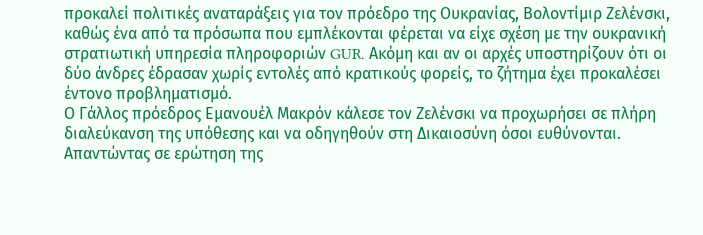προκαλεί πολιτικές αναταράξεις για τον πρόεδρο της Ουκρανίας, Βολοντίμιρ Ζελένσκι, καθώς ένα από τα πρόσωπα που εμπλέκονται φέρεται να είχε σχέση με την ουκρανική στρατιωτική υπηρεσία πληροφοριών GUR. Ακόμη και αν οι αρχές υποστηρίζουν ότι οι δύο άνδρες έδρασαν χωρίς εντολές από κρατικούς φορείς, το ζήτημα έχει προκαλέσει έντονο προβληματισμό.
Ο Γάλλος πρόεδρος Εμανουέλ Μακρόν κάλεσε τον Ζελένσκι να προχωρήσει σε πλήρη διαλεύκανση της υπόθεσης και να οδηγηθούν στη Δικαιοσύνη όσοι ευθύνονται.
Απαντώντας σε ερώτηση της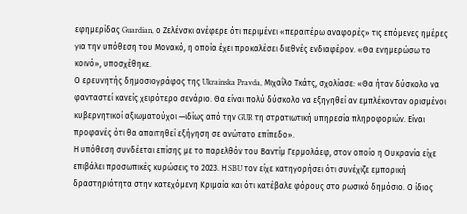εφημερίδας Guardian, ο Ζελένσκι ανέφερε ότι περιμένει «περαιτέρω αναφορές» τις επόμενες ημέρες για την υπόθεση του Μονακό, η οποία έχει προκαλέσει διεθνές ενδιαφέρον. «Θα ενημερώσω το κοινό», υποσχέθηκε.
Ο ερευνητής δημοσιογράφος της Ukrainska Pravda, Μιχαΐλο Τκάτς, σχολίασε: «Θα ήταν δύσκολο να φανταστεί κανείς χειρότερο σενάριο. Θα είναι πολύ δύσκολο να εξηγηθεί αν εμπλέκονταν ορισμένοι κυβερνητικοί αξιωματούχοι —ιδίως από την GUR τη στρατιωτική υπηρεσία πληροφοριών. Είναι προφανές ότι θα απαιτηθεί εξήγηση σε ανώτατο επίπεδο».
Η υπόθεση συνδέεται επίσης με το παρελθόν του Βαντίμ Γερμολάεφ, στον οποίο η Ουκρανία είχε επιβάλει προσωπικές κυρώσεις το 2023. Η SBU τον είχε κατηγορήσει ότι συνέχιζε εμπορική δραστηριότητα στην κατεχόμενη Κριμαία και ότι κατέβαλε φόρους στο ρωσικό δημόσιο. Ο ίδιος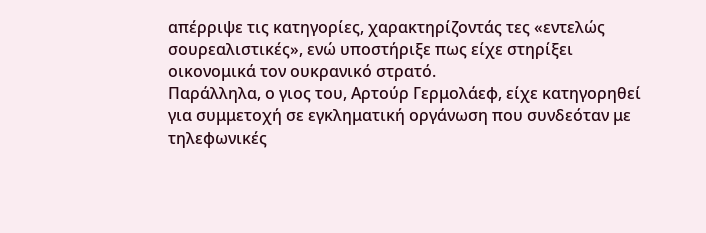απέρριψε τις κατηγορίες, χαρακτηρίζοντάς τες «εντελώς σουρεαλιστικές», ενώ υποστήριξε πως είχε στηρίξει οικονομικά τον ουκρανικό στρατό.
Παράλληλα, ο γιος του, Αρτούρ Γερμολάεφ, είχε κατηγορηθεί για συμμετοχή σε εγκληματική οργάνωση που συνδεόταν με τηλεφωνικές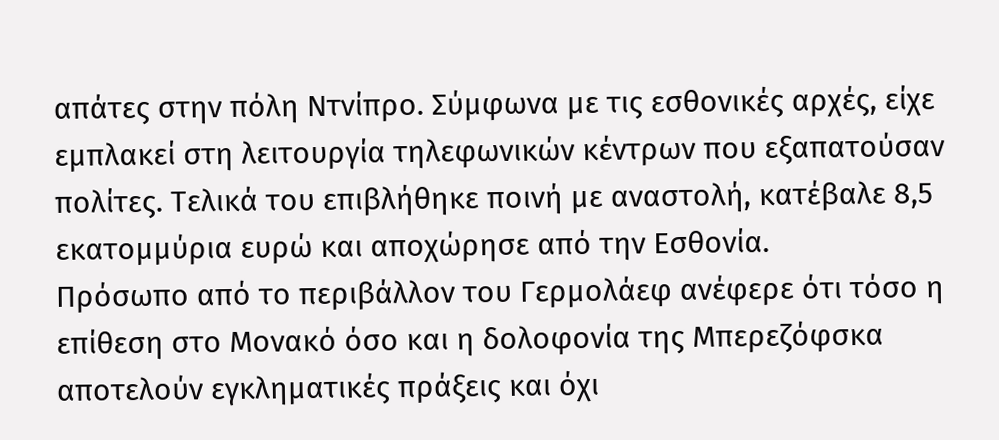απάτες στην πόλη Ντνίπρο. Σύμφωνα με τις εσθονικές αρχές, είχε εμπλακεί στη λειτουργία τηλεφωνικών κέντρων που εξαπατούσαν πολίτες. Τελικά του επιβλήθηκε ποινή με αναστολή, κατέβαλε 8,5 εκατομμύρια ευρώ και αποχώρησε από την Εσθονία.
Πρόσωπο από το περιβάλλον του Γερμολάεφ ανέφερε ότι τόσο η επίθεση στο Μονακό όσο και η δολοφονία της Μπερεζόφσκα αποτελούν εγκληματικές πράξεις και όχι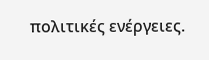πολιτικές ενέργειες.